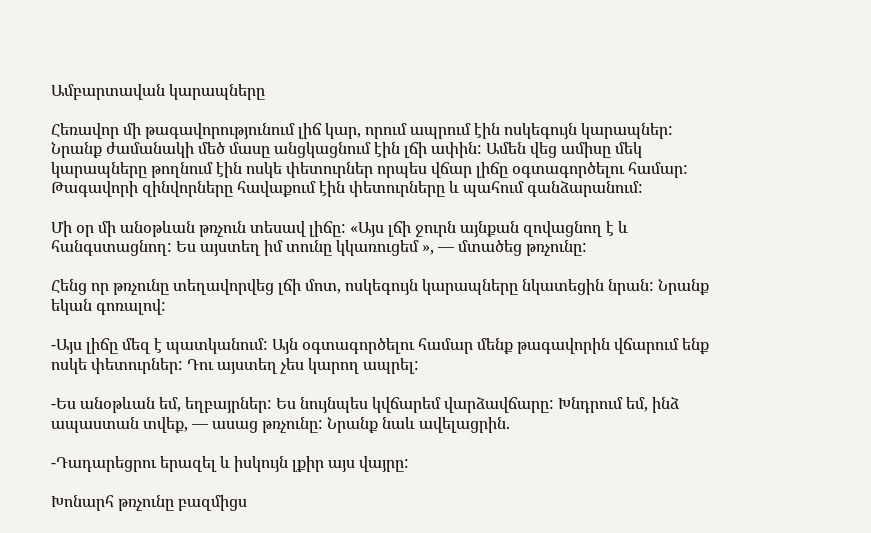Ամբարտավան կարապները

Հեռավոր մի թագավորությունում լիճ կար, որում ապրում էին ոսկեգույն կարապներ: Նրանք ժամանակի մեծ մասը անցկացնում էին լճի ափին: Ամեն վեց ամիսը մեկ կարապները թողնում էին ոսկե փետուրներ որպես վճար լիճը օգտագործելու համար: Թագավորի զինվորները հավաքում էին փետուրները և պահում գանձարանում:

Մի օր մի անօթևան թռչուն տեսավ լիճը: «Այս լճի ջուրն այնքան զովացնող է և հանգստացնող: Ես այստեղ իմ տունը կկառուցեմ », — մտածեց թռչունը:

Հենց որ թռչունը տեղավորվեց լճի մոտ, ոսկեգույն կարապները նկատեցին նրան: Նրանք եկան գոռալով:

-Այս լիճը մեզ է պատկանում: Այն օգտագործելու համար մենք թագավորին վճարում ենք ոսկե փետուրներ: Դու այստեղ չես կարող ապրել:

-Ես անօթևան եմ, եղբայրներ: Ես նույնպես կվճարեմ վարձավճարը: Խնդրում եմ, ինձ ապաստան տվեք, — ասաց թռչունը: Նրանք նաև ավելացրին.

-Դադարեցրու երազել և իսկույն լքիր այս վայրը:

Խոնարհ թռչունը բազմիցս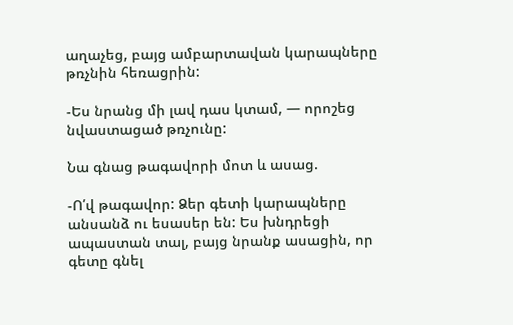աղաչեց, բայց ամբարտավան կարապները թռչնին հեռացրին:

-Ես նրանց մի լավ դաս կտամ, — որոշեց նվաստացած թռչունը:

Նա գնաց թագավորի մոտ և ասաց.

-Ո՛վ թագավոր: Ձեր գետի կարապները անսանձ ու եսասեր են: Ես խնդրեցի ապաստան տալ, բայց նրանք ասացին, որ գետը գնել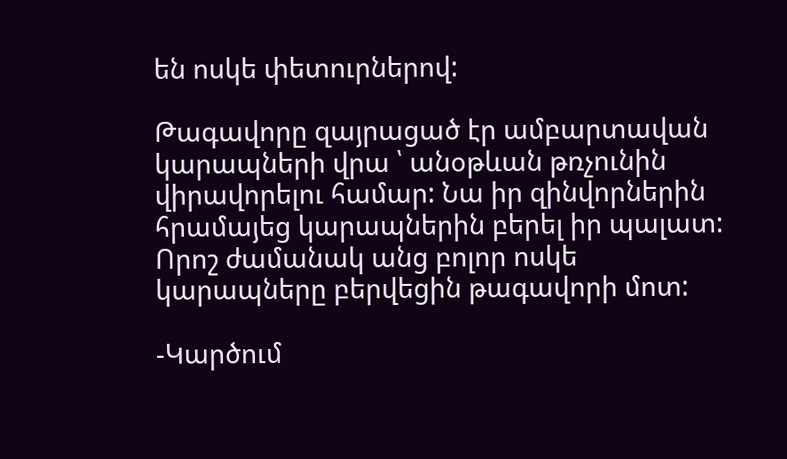են ոսկե փետուրներով:

Թագավորը զայրացած էր ամբարտավան կարապների վրա ՝ անօթևան թռչունին վիրավորելու համար: Նա իր զինվորներին հրամայեց կարապներին բերել իր պալատ: Որոշ ժամանակ անց բոլոր ոսկե կարապները բերվեցին թագավորի մոտ:

-Կարծում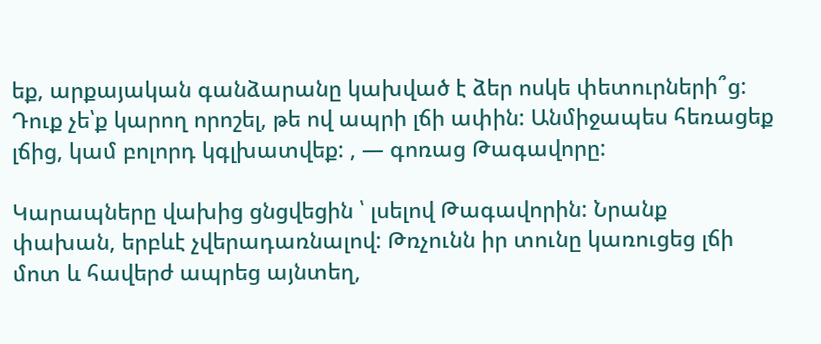եք, արքայական գանձարանը կախված է ձեր ոսկե փետուրների՞ց: Դուք չե՝ք կարող որոշել, թե ով ապրի լճի ափին: Անմիջապես հեռացեք լճից, կամ բոլորդ կգլխատվեք: , — գոռաց Թագավորը:

Կարապները վախից ցնցվեցին ՝ լսելով Թագավորին: Նրանք փախան, երբևէ չվերադառնալով: Թռչունն իր տունը կառուցեց լճի մոտ և հավերժ ապրեց այնտեղ,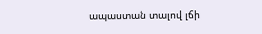ապաստան տալով լճի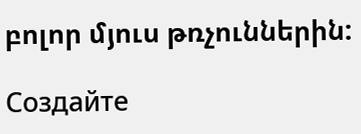բոլոր մյուս թռչուններին:

Создайте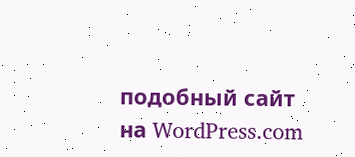подобный сайт на WordPress.com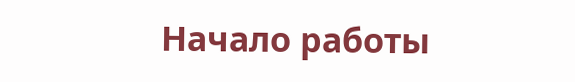Начало работы